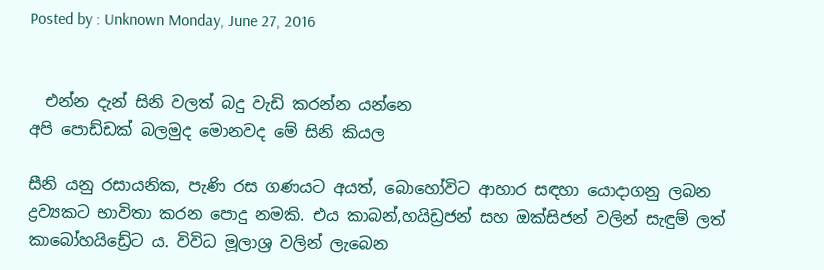Posted by : Unknown Monday, June 27, 2016


  එන්න දැන් සිනි වලත් බදු වැඩි කරන්න යන්නෙ
අපි පොඩ්ඩක් බලමුද මොනවද මේ සිනි කියල

සීනි යනු රසායනික, පැණි රස ගණයට අයත්, බොහෝවිට ආහාර සඳහා යොදාගනු ලබන ද්‍රව්‍යකට භාවිතා කරන පොදු නමකි. එය කාබන්,හයිඩ්‍රජන් සහ ඔක්සිජන් වලින් සැඳුම් ලත් කාබෝහයිඩ්‍රේට ය. විවිධ මූලාශ්‍ර වලින් ලැබෙන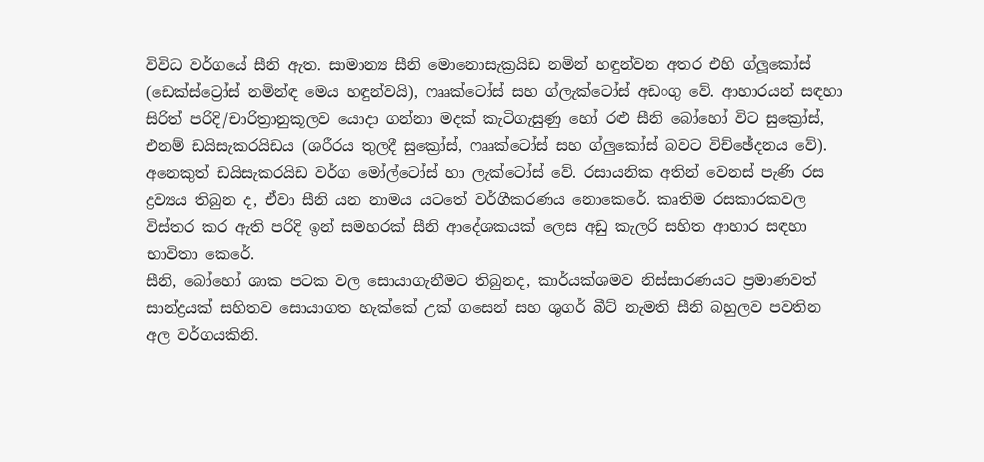විවිධ වර්ගයේ සීනි ඇත. සාමාන්‍ය සීනි මොනොසැක්‍රයිඩ නමින් හඳුන්වන අතර එහි ග්ලූකෝස් (ඩෙක්ස්ට්‍රෝස් නමින්ඳ මෙය හඳුන්වයි), ෆෲක්ටෝස් සහ ග්ලැක්ටෝස් අඩංගු වේ. ආහාරයන් සඳහා සිරිත් පරිදි/චාරිත්‍රානුකූලව යොදා ගන්නා මදක් කැටිගැසුණු හෝ රළු සීනි බෝහෝ විට සුක්‍රෝස්, එනම් ඩයිසැකරයිඩය (ශරීරය තුලදී සුක්‍රෝස්, ෆෲක්ටෝස් සහ ග්ලුකෝස් බවට විච්ඡේදනය වේ). අනෙකුත් ඩයිසැකරයිඩ වර්ග මෝල්ටෝස් හා ලැක්ටෝස් වේ. රසායනික අතින් වෙනස් පැණි රස ද්‍රව්‍යය තිබුන ද, ඒවා සීනි යන නාමය යටතේ වර්ගීකරණය නොකෙරේ. කෘතිම රසකාරකවල විස්තර කර ඇති පරිදි ඉන් සමහරක් සීනි ආදේශකයක් ලෙස අඩු කැලරි සහිත ආහාර සඳහා භාවිතා කෙරේ.
සීනි, බෝහෝ ශාක පටක වල සොයාගැනීමට තිබුනද, කාර්යක්ශමව නිස්සාරණයට ප්‍රමාණවත් සාන්ද්‍රයක් සහිතව සොයාගත හැක්කේ උක් ගසෙන් සහ ශුගර් බීට් නැමති සීනි බහුලව පවතින අල වර්ගයකිනි.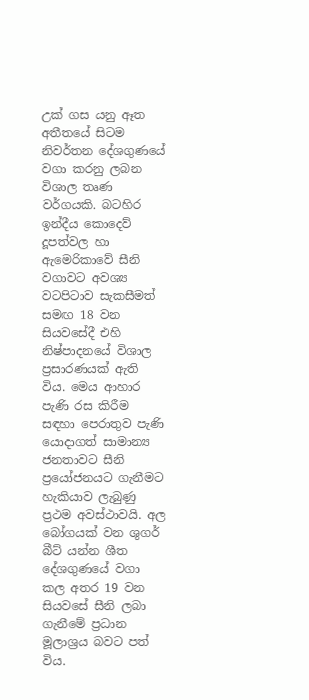උක් ගස යනු ඈත අතීතයේ සිටම නිවර්තන දේශගුණයේ වගා කරනු ලබන විශාල තෘණ වර්ගයකි. බටහිර ඉන්දීය කොදෙව් දූපත්වල හා ඇමෙරිකාවේ සීනි වගාවට අවශ්‍ය වටපිටාව සැකසීමත් සමඟ 18 වන සියවසේදී එහි නිෂ්පාදනයේ විශාල ප්‍රසාරණයක් ඇති විය. මෙය ආහාර පැණි රස කිරීම සඳහා පෙරාතුව පැණි යොදාගත් සාමාන්‍ය ජනතාවට සීනි ප්‍රයෝජනයට ගැනීමට හැකියාව ලැබුණු ප්‍රථම අවස්ථාවයි. අල බෝගයක් වන ශුගර් බීට් යන්න ශීත දේශගුණයේ වගා කල අතර 19 වන සියවසේ සීනි ලබා ගැනීමේ ප්‍රධාන මූලාශ්‍රය බවට පත් විය.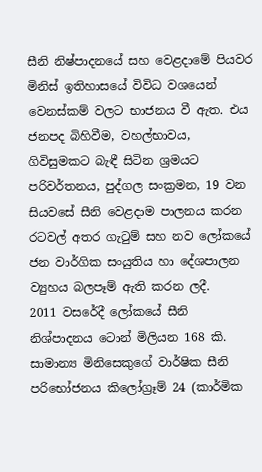සීනි නිෂ්පාදනයේ සහ වෙළදාමේ පියවර මිනිස් ඉතිහාසයේ විවිධ වශයෙන් වෙනස්කම් වලට භාජනය වී ඇත. එය ජනපද බිහිවීම, වහල්භාවය, ගිවිසුමකට බැඳී සිටින ශ්‍රමයට පරිවර්තනය, පුද්ගල සංක්‍රමන, 19 වන සියවසේ සීනි වෙළදාම පාලනය කරන රටවල් අතර ගැටුම් සහ නව ලෝකයේ ජන වාර්ගික සංයුතිය හා දේශපාලන ව්‍යුහය බලපෑම් ඇති කරන ලදී.
2011 වසරේදී ලෝකයේ සීනි නිශ්පාදනය ටොන් මිලියන 168 කි. සාමාන්‍ය මිනිසෙකුගේ වාර්ෂික සීනි පරිභෝජනය කිලෝග්‍රෑම් 24 (කාර්මික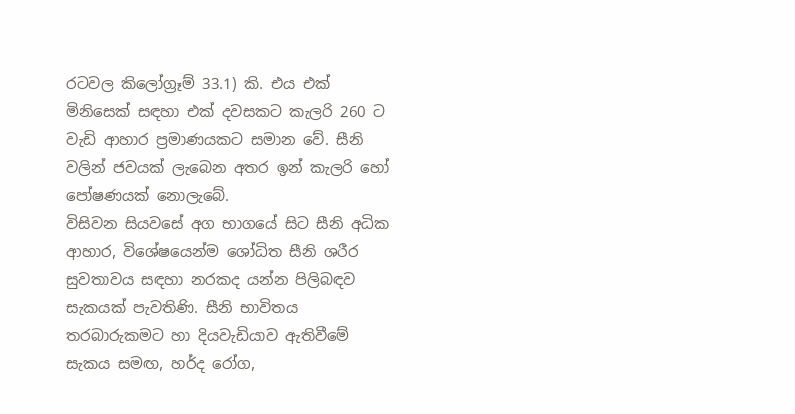රටවල කිලෝග්‍රෑම් 33.1) කි. එය එක් මිනිසෙක් සඳහා එක් දවසකට කැලරි 260 ට වැඩි ආහාර ප්‍රමාණයකට සමාන වේ. සීනි වලින් ජවයක් ලැබෙන අතර ඉන් කැලරි හෝ පෝෂණයක් නොලැබේ.
විසිවන සියවසේ අග භාගයේ සිට සීනි අධික ආහාර, විශේෂයෙන්ම ශෝධිත සීනි ශරීර සුවතාවය සඳහා නරකද යන්න පිලිබඳව සැකයක් පැවතිණි. සීනි භාවිතය තරබාරුකමට හා දියවැඩියාව ඇතිවීමේ සැකය සමඟ, හර්ද රෝග,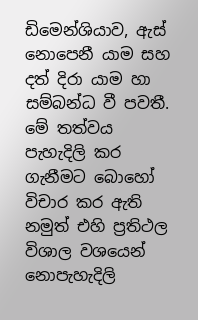ඩිමෙන්ශියාව, ඇස් නොපෙනී යාම සහ දත් දිරා යාම හා සම්බන්ධ වී පවතී. මේ තත්වය පැහැදිලි කර ගැනීමට බොහෝ විචාර කර ඇති නමුත් එහි ප්‍රතිථල විශාල වශයෙන් නොපැහැදිලි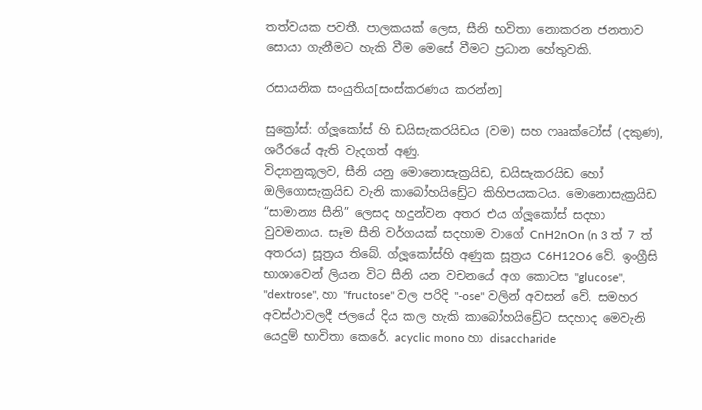තත්වයක පවතී. පාලකයක් ලෙස, සීනි භවිතා නොකරන ජනතාව සොයා ගැනීමට හැකි වීම මෙසේ වීමට ප්‍රධාන හේතුවකි.

රසායනික සංයුතිය[සංස්කරණය කරන්න]

සුක්‍රෝස්: ග්ලූකෝස් හි ඩයිසැකරයිඩය (වම) සහ ෆෲක්ටෝස් (දකුණ), ශරීරයේ ඇති වැදගත් අණු.
විද්‍යානුකූලව, සීනි යනු මොනොසැක්‍රයිඩ, ඩයිසැකරයිඩ හෝ ඔලිගොසැක්‍රයිඩ වැනි කාබෝහයිඩ්‍රේට කිහිපයකටය. මොනොසැක්‍රයිඩ “සාමාන්‍ය සීනි” ලෙසද හදුන්වන අතර එය ග්ලූකෝස් සදහා වුවමනාය. සෑම සීනි වර්ගයක් සදහාම වාගේ CnH2nOn (n 3 ත් 7 ත් අතරය) සූත්‍රය තිබේ. ග්ලූකෝස්හි අණුක සූත්‍රය C6H12O6 වේ. ඉංග්‍රීසි භාශාවෙන් ලියන විට සීනි යන වචනයේ අග කොටස "glucose", "dextrose", හා "fructose" වල පරිදි "-ose" වලින් අවසන් වේ. සමහර අවස්ථාවලදී ජලයේ දිය කල හැකි කාබෝහයිඩ්‍රේට සදහාද මෙවැනි යෙදුම් භාවිතා කෙරේ. acyclic mono හා disaccharide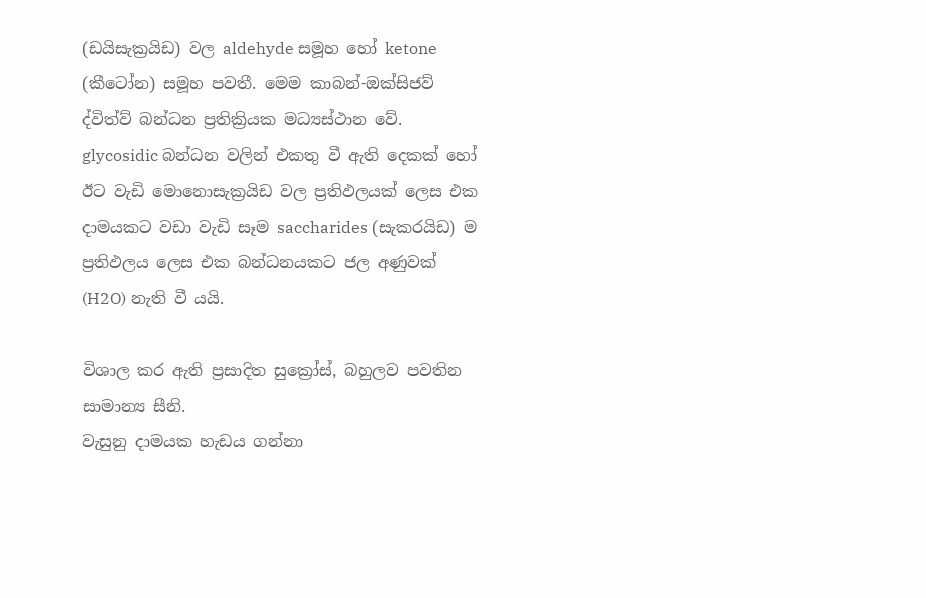(ඩයිසැක්‍රයිඩ) වල aldehyde සමූහ හෝ ketone (කීටෝන) සමූහ පවතී. මෙම කාබන්-ඔක්සිජව් ද්විත්ව් බන්ධන ප්‍රතික්‍රියක මධ්‍යස්ථාන වේ. glycosidic බන්ධන වලින් එකතු වී ඇති දෙකක් හෝ ඊට වැඩි මොනොසැක්‍රයිඩ වල ප්‍රතිඵලයක් ලෙස එක දාමයකට වඩා වැඩි සෑම saccharides (සැකරයිඩ) ම ප්‍රතිඵලය ලෙස එක බන්ධනයකට ජල අණුවක් (H2O) නැති වී යයි.

විශාල කර ඇති ප්‍රසාදිත සුක්‍රෝස්, බහුලව පවතින සාමාන්‍ය සීනි.
වැසුනු දාමයක හැඩය ගන්නා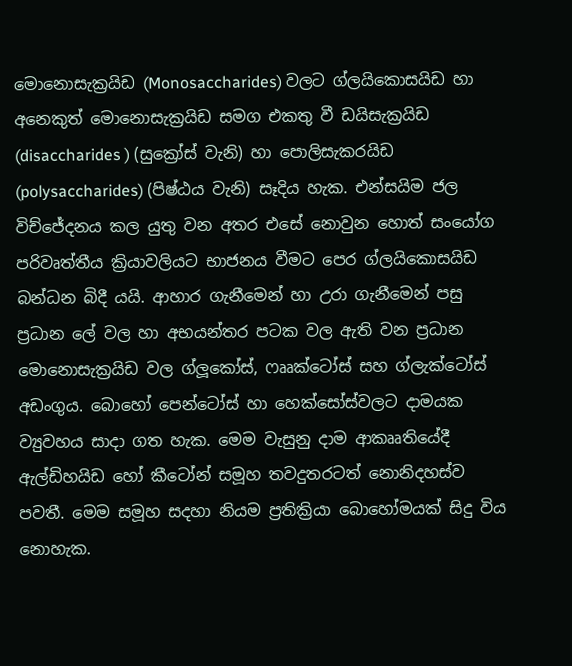මොනොසැක්‍රයිඩ (Monosaccharides) වලට ග්ලයිකොසයිඩ හා අනෙකුත් මොනොසැක්‍රයිඩ සමග එකතු වී ඩයිසැක්‍රයිඩ (disaccharides ) (සුක්‍රෝස් වැනි) හා පොලිසැකරයිඩ (polysaccharides) (පිෂ්ඨය වැනි) සෑදිය හැක. එන්සයිම ජල විච්ජේදනය කල යුතු වන අතර එසේ නොවුන හොත් සංයෝග පරිවෘත්තීය ක්‍රියාවලියට භාජනය වීමට පෙර ග්ලයිකොසයිඩ බන්ධන බිදී යයි. ආහාර ගැනීමෙන් හා උරා ගැනීමෙන් පසු ප්‍රධාන ලේ වල හා අභ‍යන්තර පටක වල ඇති වන ප්‍රධාන මොනොසැක්‍රයිඩ වල ග්ලූකෝස්, ෆෲක්ටෝස් සහ ග්ලැක්ටෝස් අඩංගුය. බොහෝ පෙන්ටෝස් හා හෙක්සෝස්වලට දාමයක ව්‍යුවහය සාදා ගත හැක. මෙම වැසුනු දාම ආකෲතියේදී ඇල්ඩිහයිඩ හෝ කීටෝන් සමූහ තවදුතරටත් නොනිදහස්ව පවතී. මෙම සමූහ සදහා නියම ප්‍රතික්‍රියා බොහෝමයක් සිදු විය නොහැක.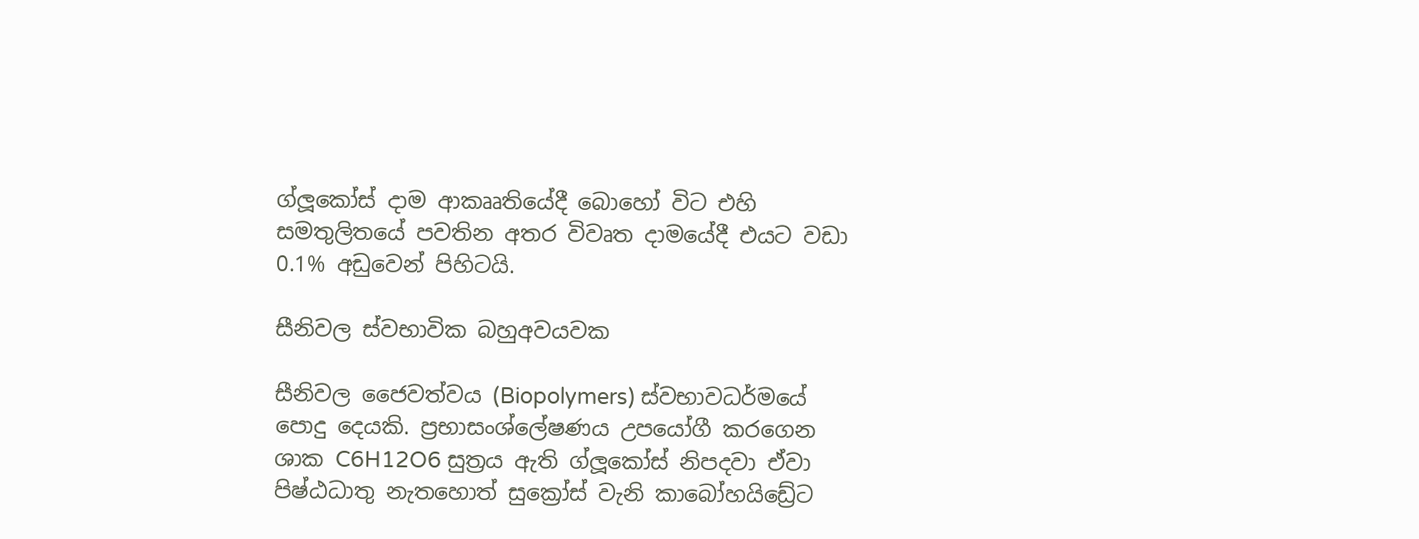ග්ලූකෝස් දාම ආකෲතියේදී බොහෝ විට එහි සමතුලිතයේ පවතින අතර විවෘත දාමයේදී එයට වඩා 0.1% අඩුවෙන් පිහිටයි.

සීනිවල ස්වභාවික බහුඅවයවක

සීනිවල ජෛවත්වය (Biopolymers) ස්වභාවධර්මයේ පොදු දෙයකි. ප්‍රභාසංශ්ලේෂණය උපයෝගී කරගෙන ශාක C6H12O6 සුත්‍රය ඇති ග්ලූකෝස් නිපදවා ඒවා පිෂ්ඨධාතු නැතහොත් සුක්‍රෝස් වැනි කාබෝහයිඩ්‍රේට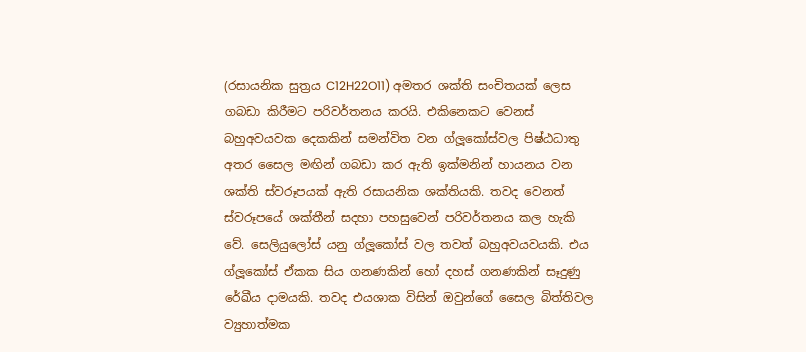(රසායනික සුත්‍රය C12H22O11) අමතර ශක්ති සංචිතයක් ලෙස ගබඩා කිරීමට පරිවර්තනය කරයි. එකිනෙකට වෙනස් බහුඅවයවක දෙකකින් සමන්විත වන ග්ලූකෝස්වල පිෂ්ඨධාතු අතර සෛල මඟින් ගබඩා කර ඇති ඉක්මනින් හායනය වන ශක්ති ස්වරූපයක් ඇති රසායනික ශක්තියකි. තවද වෙනත් ස්වරූපයේ ශක්තීන් සදහා පහසුවෙන් පරිවර්තනය කල හැකි වේ. සෙලියුලෝස් යනු ග්ලූකෝස් වල තවත් බහුඅවයවයකි. එය ග්ලූකෝස් ඒකක සිය ගනණකින් හෝ දහස් ගනණකින් සෑදුණු රේඛීය දාමයකි. තවද එයශාක විසින් ඔවුන්ගේ සෛල බිත්තිවල ව්‍යුහාත්මක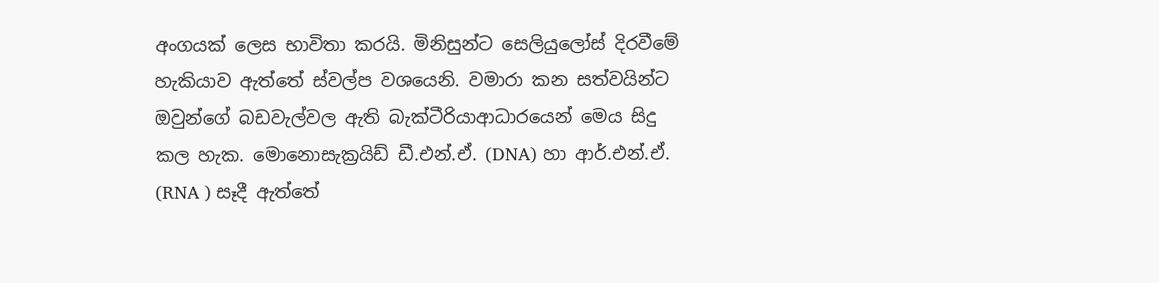අංගයක් ලෙස භාවිතා කරයි. මිනිසුන්ට සෙලියුලෝස් දිරවීමේ හැකියාව ඇත්තේ ස්වල්ප වශයෙනි. වමාරා කන සත්වයින්ට ඔවුන්ගේ බඩවැල්වල ඇති බැක්ටීරියාආධාරයෙන් මෙය සිදු කල හැක. මොනොසැක්‍රයිඩ් ඩී.එන්.ඒ. (DNA) හා ආර්.එන්.ඒ. (RNA ) සෑදී ඇත්තේ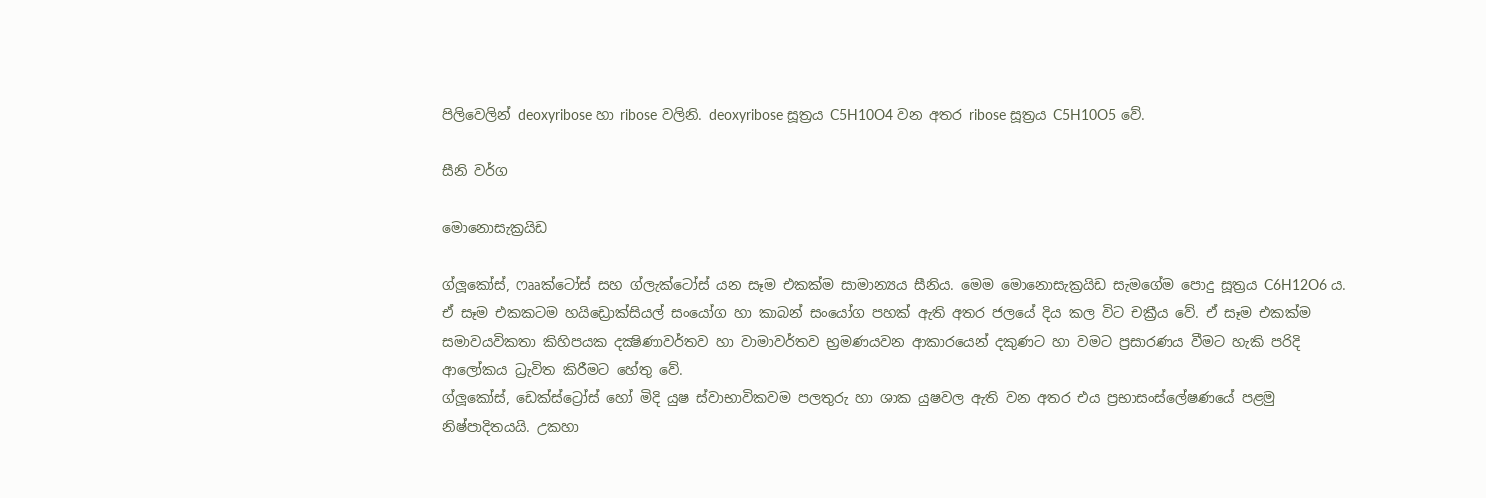පිලිවෙලින් deoxyribose හා ribose වලිනි. deoxyribose සූත්‍රය C5H10O4 වන අතර ribose සූත්‍රය C5H10O5 වේ.

සීනි වර්ග

මොනොසැක්‍රයිඩ

ග්ලූකෝස්, ෆෲක්ටෝස් සහ ග්ලැක්ටෝස් යන සෑම එකක්ම සාමාන්‍යය සීනිය. මෙම මොනොසැක්‍රයිඩ සැමගේම පොදු සූත්‍රය C6H12O6 ය. ඒ සෑම එකකටම හයිඩ්‍රොක්සියල් සංයෝග හා කාබන් සංයෝග පහක් ඇති අතර ජලයේ දිය කල විට චක්‍රීය වේ. ඒ සෑම එකක්ම සමාවයවිකතා කිහිපයක දක්‍ෂිණාවර්තව හා වාමාවර්තව භ්‍රමණයවන ආකාරයෙන් දකුණට හා වමට ප්‍රසාරණය වීමට හැකි පරිදි ආලෝකය ධ්‍රැවිත කිරීමට හේතු වේ.
ග්ලූකෝස්, ඩෙක්ස්ට්‍රෝස් හෝ මිදි යුෂ ස්වාභාවිකවම පලතුරු හා ශාක යුෂවල ඇති වන අතර එය ප්‍රභාසංස්ලේෂණයේ පළමු නිෂ්පාදිතයයි. උකහා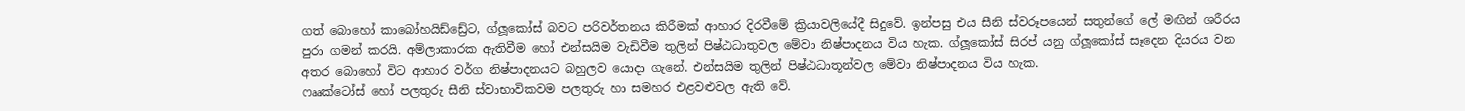ගත් බොහෝ කාබෝහයිඩ්ඩ්‍රේට, ග්ලූකෝස් බවට පරිවර්තනය කිරීමක් ආහාර දිරවීමේ ක්‍රියාවලියේදී සිදුවේ. ඉන්පසු එය සීනි ස්වරූපයෙන් සතුන්ගේ ලේ මඟින් ශරීරය පුරා ගමන් කරයි. අම්ලාකාරක ඇතිවීම හෝ එන්සයිම වැඩිවීම තුලින් පිෂ්ඨධාතුවල මේවා නිෂ්පාදනය විය හැක. ග්ලූකෝස් සිරප් යනු ග්ලූකෝස් සෑදෙන දියරය වන අතර බොහෝ විට ආහාර වර්ග නිෂ්පාදනයට බහුලව යොදා ගැනේ. එන්සයිම තුලින් පිෂ්ඨධාතූන්වල මේවා නිෂ්පාදනය විය හැක.
ෆෲක්ටෝස් හෝ පලතුරු සීනි ස්වාභාවිකවම පලතුරු හා සමහර එළවළුවල ඇති වේ.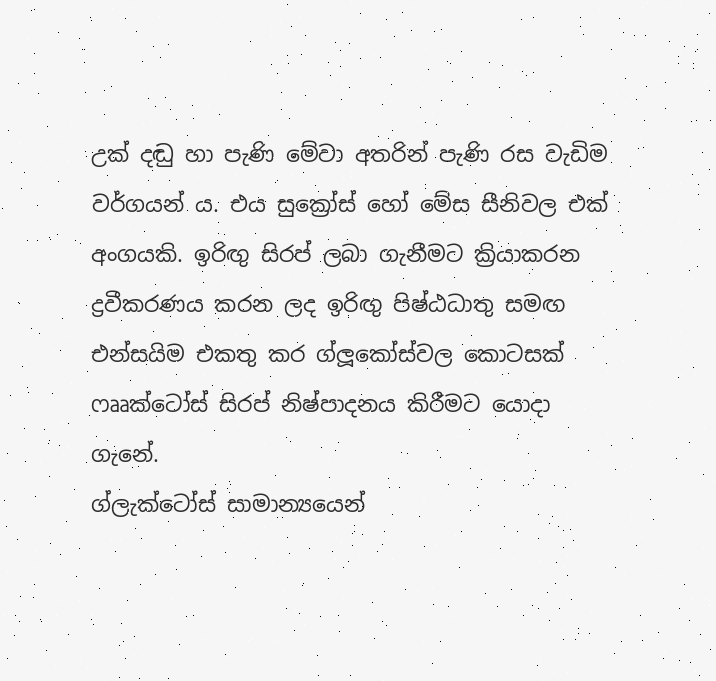උක් දඬු හා පැණි මේවා අතරින් පැණි රස වැඩිම වර්ගයන්‍ ය. එය සුක්‍රෝස් හෝ මේස සීනිවල එක් අංගයකි. ඉරිඟු සිරප් ලබා ගැනීමට ක්‍රියාකරන ද්‍රවීකරණය කරන ලද ඉරිඟු පිෂ්ඨධාතු සමඟ එන්සයිම එකතු කර ග්ලූකෝස්වල කොටසක් ෆෲක්ටෝස් සිරප් නිෂ්පාදනය කිරීමට යොදා ගැනේ.
ග්ලැක්ටෝස් සාමාන්‍යයෙන්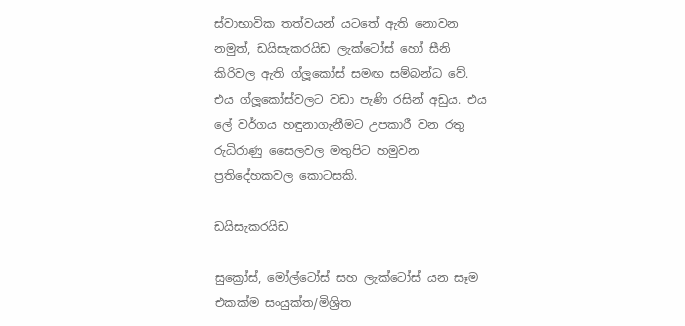ස්වාභාවික තත්වයන් යටතේ ඇති නොවන නමුත්, ඩයිසැකරයිඩ ලැක්ටෝස් හෝ සීනි කිරිවල ඇති ග්ලූකෝස් සමඟ සම්බන්ධ වේ. එය ග්ලූකෝස්වලට වඩා පැණි රසින් අඩුය. එය ලේ වර්ගය හඳුනාගැනීමට උපකාරී වන රතු රුධිරාණු සෛලවල මතුපිට හමුවන ප්‍රතිදේහකවල කොටසකි.

ඩයිසැකරයිඩ

සුක්‍රෝස්, මෝල්ටෝස් සහ ලැක්ටෝස් යන සෑම එකක්ම සංයුක්ත/මිශ්‍රිත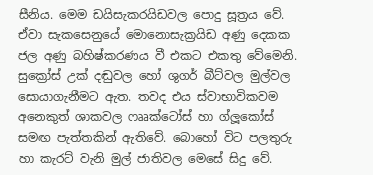සීනිය. මෙම ඩයිසැකරයිඩවල පොදු සූත්‍රය වේ. ඒවා සැකසෙනුයේ මොනොසැක්‍රයිඩ අණු දෙකක ජල අණු බහිෂ්කරණය වී එකට එකතු වේමෙනි.
සුක්‍රෝස් උක් දඬුවල හෝ ශුගර් බීට්වල මුල්වල සොයාගැනීමට ඇත. තවද එය ස්වාභාවිකවම අනෙකුත් ශාකවල ෆෲක්ටෝස් හා ග්ලූකෝස් සමඟ පැත්තකින් ඇතිවේ. බොහෝ විට පලතුරු හා කැරට් වැනි මුල් ජාතිවල මෙසේ සිදු වේ.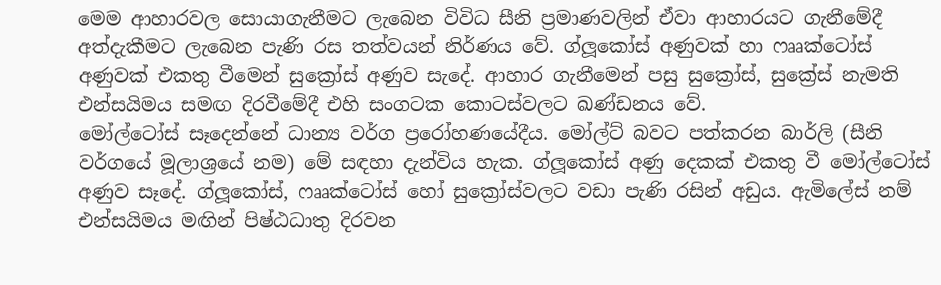මෙම ආහාරවල සොයාගැනීමට ලැබෙන විවිධ සීනි ප්‍රමාණවලින් ඒවා ආහාරයට ගැනීමේදී අත්දැකීමට ලැබෙන පැණි රස තත්වයන් නිර්ණය වේ. ග්ලූකෝස් අණුවක් හා ෆෲක්ටෝස් අණුවක් එකතු වීමෙන් සුක්‍රෝස් අණුව සැදේ. ආහාර ගැනීමෙන් පසු සුක්‍රෝස්, සුක්‍රේස් නැමති එන්සයිමය සමඟ දිරවීමේදී එහි සංගටක කොටස්වලට ඛණ්ඩනය වේ.
මෝල්ටෝස් සෑදෙන්නේ ධාන්‍ය වර්ග ප්‍රරෝහණයේදීය. මෝල්ට් බවට පත්කරන බාර්ලි (සීනි වර්ගයේ මූලාශ්‍රයේ නම) මේ සඳහා දැන්විය හැක. ග්ලූකෝස් අණු දෙකක් එකතු වී මෝල්ටෝස් අණුව සෑදේ. ග්ලූකෝස්, ෆෲක්ටෝස් හෝ සුක්‍රෝස්වලට වඩා පැණි රසින් අඩුය. ඇමිලේස් නම් එන්සයිමය මඟින් පිෂ්ඨධාතු දිරවන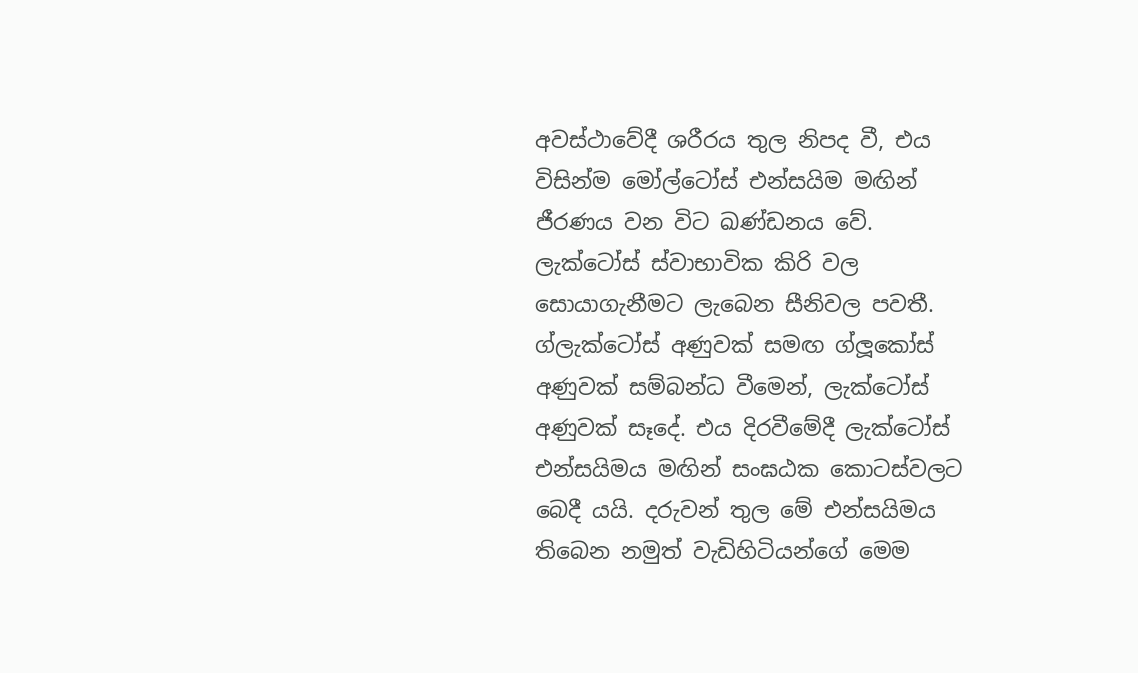අවස්ථාවේදී ශරීරය තුල නිපද වී, එය විසින්ම මෝල්ටෝස් එන්සයිම මඟින් ජීරණය වන විට ඛණ්ඩනය වේ.
ලැක්ටෝස් ස්වාභාවික කිරි වල සොයාගැනීමට ලැබෙන සීනිවල පවතී. ග්ලැක්ටෝස් අණුවක් සමඟ ග්ලූකෝස් අණුවක් සම්බන්ධ වීමෙන්, ලැක්ටෝස් අණුවක් සෑදේ. එය දිරවීමේදී ලැක්ටෝස් එන්සයිමය මඟින් සංඝඨක කොටස්වලට බෙදී යයි. දරුවන් තුල මේ එන්සයිමය තිබෙන නමුත් වැඩිහිටියන්ගේ මෙම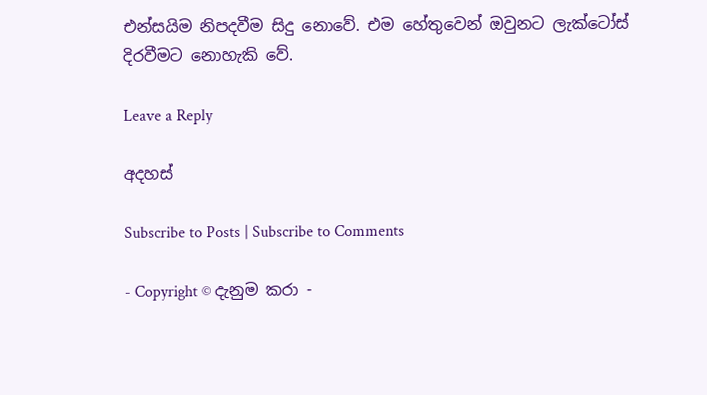එන්සයිම නිපදවීම සිදු නොවේ. එම හේතුවෙන් ඔවුනට ලැක්ටෝස් දිරවීමට නොහැකි වේ.

Leave a Reply

අදහස්

Subscribe to Posts | Subscribe to Comments

- Copyright © දැනුම කරා -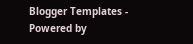Blogger Templates - Powered by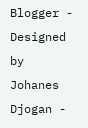Blogger - Designed by Johanes Djogan -